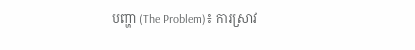បញ្ហា (The Problem)៖ ការស្រាវ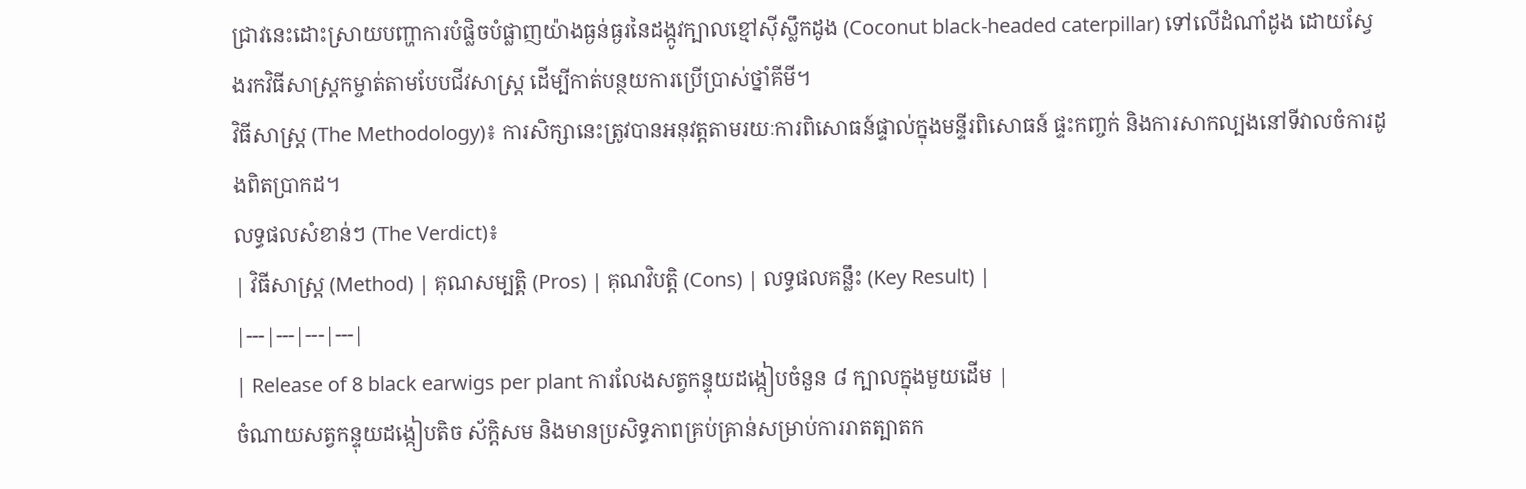ជ្រាវនេះដោះស្រាយបញ្ហាការបំផ្លិចបំផ្លាញយ៉ាងធ្ងន់ធ្ងរនៃដង្កូវក្បាលខ្មៅស៊ីស្លឹកដូង (Coconut black-headed caterpillar) ទៅលើដំណាំដូង ដោយស្វែងរកវិធីសាស្ត្រកម្ចាត់តាមបែបជីវសាស្ត្រ ដើម្បីកាត់បន្ថយការប្រើប្រាស់ថ្នាំគីមី។
វិធីសាស្ត្រ (The Methodology)៖ ការសិក្សានេះត្រូវបានអនុវត្តតាមរយៈការពិសោធន៍ផ្ទាល់ក្នុងមន្ទីរពិសោធន៍ ផ្ទះកញ្ចក់ និងការសាកល្បងនៅទីវាលចំការដូងពិតប្រាកដ។
លទ្ធផលសំខាន់ៗ (The Verdict)៖
| វិធីសាស្ត្រ (Method) | គុណសម្បត្តិ (Pros) | គុណវិបត្តិ (Cons) | លទ្ធផលគន្លឹះ (Key Result) |
|---|---|---|---|
| Release of 8 black earwigs per plant ការលែងសត្វកន្ទុយដង្កៀបចំនួន ៨ ក្បាលក្នុងមួយដើម |
ចំណាយសត្វកន្ទុយដង្កៀបតិច ស័ក្តិសម និងមានប្រសិទ្ធភាពគ្រប់គ្រាន់សម្រាប់ការរាតត្បាតក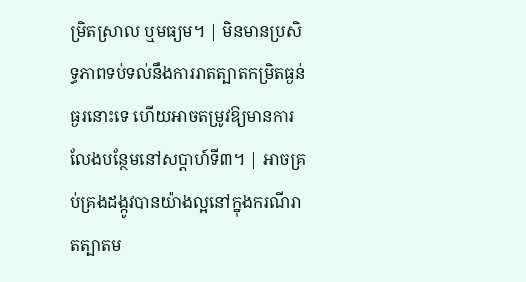ម្រិតស្រាល ឬមធ្យម។ | មិនមានប្រសិទ្ធភាពទប់ទល់នឹងការរាតត្បាតកម្រិតធ្ងន់ធ្ងរនោះទេ ហើយអាចតម្រូវឱ្យមានការលែងបន្ថែមនៅសប្តាហ៍ទី៣។ | អាចគ្រប់គ្រងដង្កូវបានយ៉ាងល្អនៅក្នុងករណីរាតត្បាតម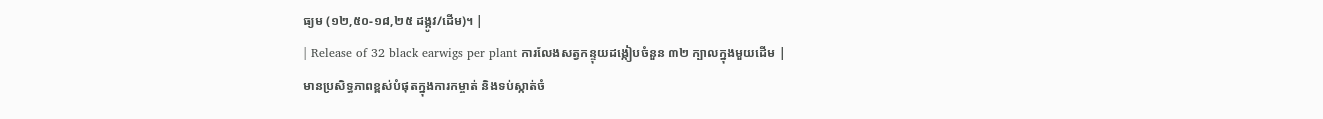ធ្យម (១២,៥០-១៨,២៥ ដង្កូវ/ដើម)។ |
| Release of 32 black earwigs per plant ការលែងសត្វកន្ទុយដង្កៀបចំនួន ៣២ ក្បាលក្នុងមួយដើម |
មានប្រសិទ្ធភាពខ្ពស់បំផុតក្នុងការកម្ចាត់ និងទប់ស្កាត់ចំ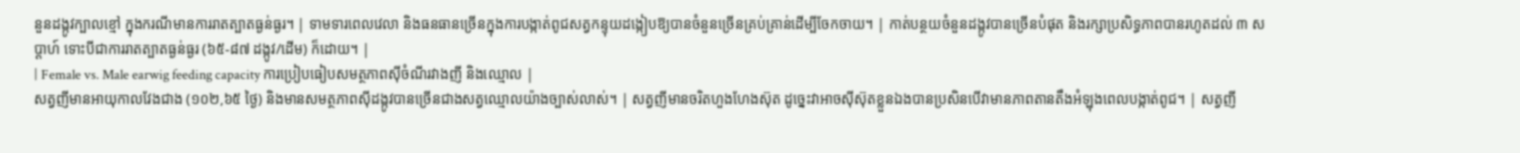នួនដង្កូវក្បាលខ្មៅ ក្នុងករណីមានការរាតត្បាតធ្ងន់ធ្ងរ។ | ទាមទារពេលវេលា និងធនធានច្រើនក្នុងការបង្កាត់ពូជសត្វកន្ទុយដង្កៀបឱ្យបានចំនួនច្រើនគ្រប់គ្រាន់ដើម្បីចែកចាយ។ | កាត់បន្ថយចំនួនដង្កូវបានច្រើនបំផុត និងរក្សាប្រសិទ្ធភាពបានរហូតដល់ ៣ សប្តាហ៍ ទោះបីជាការរាតត្បាតធ្ងន់ធ្ងរ (៦៥-៨៧ ដង្កូវ/ដើម) ក៏ដោយ។ |
| Female vs. Male earwig feeding capacity ការប្រៀបធៀបសមត្ថភាពស៊ីចំណីរវាងញី និងឈ្មោល |
សត្វញីមានអាយុកាលវែងជាង (១០២,៦៥ ថ្ងៃ) និងមានសមត្ថភាពស៊ីដង្កូវបានច្រើនជាងសត្វឈ្មោលយ៉ាងច្បាស់លាស់។ | សត្វញីមានចរិតហួងហែងស៊ុត ដូច្នេះវាអាចស៊ីស៊ុតខ្លួនឯងបានប្រសិនបើវាមានភាពតានតឹងអំឡុងពេលបង្កាត់ពូជ។ | សត្វញី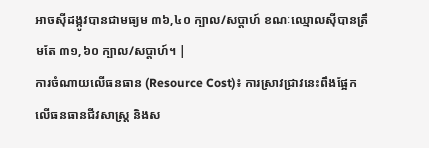អាចស៊ីដង្កូវបានជាមធ្យម ៣៦,៤០ ក្បាល/សប្តាហ៍ ខណៈឈ្មោលស៊ីបានត្រឹមតែ ៣១,៦០ ក្បាល/សប្តាហ៍។ |
ការចំណាយលើធនធាន (Resource Cost)៖ ការស្រាវជ្រាវនេះពឹងផ្អែកលើធនធានជីវសាស្ត្រ និងស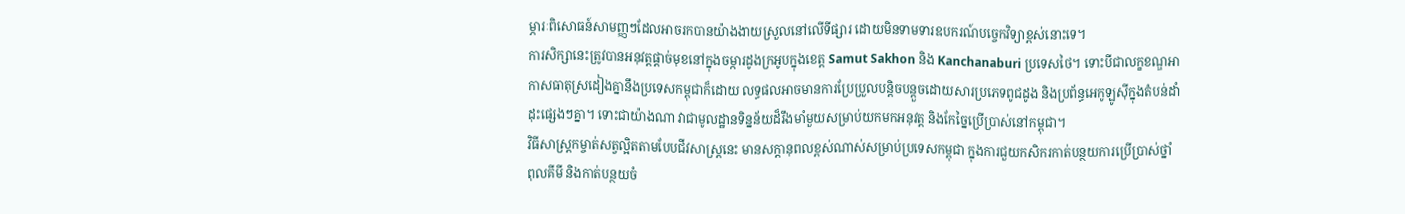ម្ភារៈពិសោធន៍សាមញ្ញៗដែលអាចរកបានយ៉ាងងាយស្រួលនៅលើទីផ្សារ ដោយមិនទាមទារឧបករណ៍បច្ចេកវិទ្យាខ្ពស់នោះទេ។
ការសិក្សានេះត្រូវបានអនុវត្តផ្តាច់មុខនៅក្នុងចម្ការដូងក្រអូបក្នុងខេត្ត Samut Sakhon និង Kanchanaburi ប្រទេសថៃ។ ទោះបីជាលក្ខខណ្ឌអាកាសធាតុស្រដៀងគ្នានឹងប្រទេសកម្ពុជាក៏ដោយ លទ្ធផលអាចមានការប្រែប្រួលបន្តិចបន្តួចដោយសារប្រភេទពូជដូង និងប្រព័ន្ធអេកូឡូស៊ីក្នុងតំបន់ដាំដុះផ្សេងៗគ្នា។ ទោះជាយ៉ាងណា វាជាមូលដ្ឋានទិន្នន័យដ៏រឹងមាំមួយសម្រាប់យកមកអនុវត្ត និងកែច្នៃប្រើប្រាស់នៅកម្ពុជា។
វិធីសាស្ត្រកម្ចាត់សត្វល្អិតតាមបែបជីវសាស្ត្រនេះ មានសក្តានុពលខ្ពស់ណាស់សម្រាប់ប្រទេសកម្ពុជា ក្នុងការជួយកសិករកាត់បន្ថយការប្រើប្រាស់ថ្នាំពុលគីមី និងកាត់បន្ថយចំ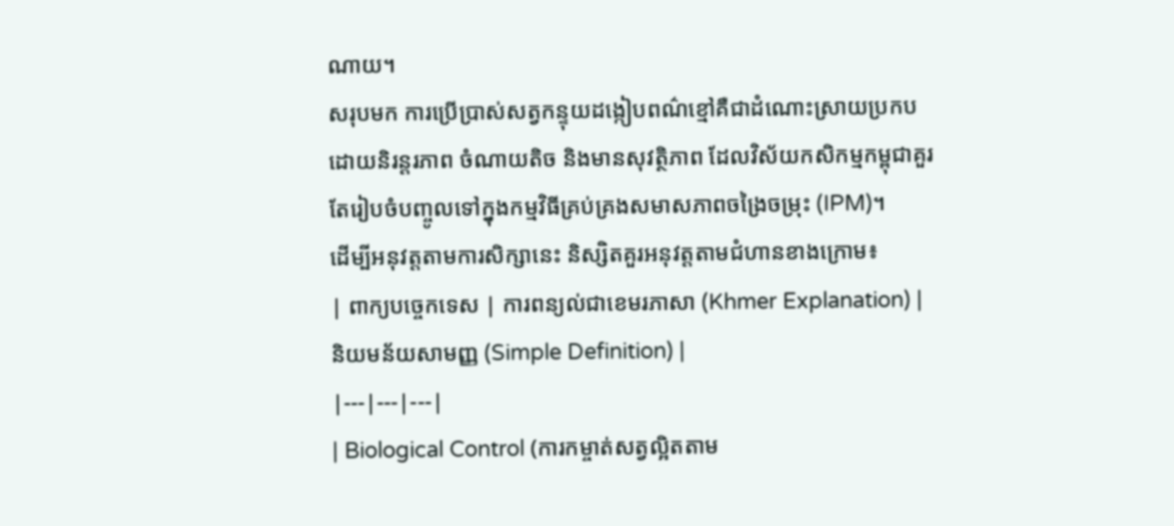ណាយ។
សរុបមក ការប្រើប្រាស់សត្វកន្ទុយដង្កៀបពណ៌ខ្មៅគឺជាដំណោះស្រាយប្រកបដោយនិរន្តរភាព ចំណាយតិច និងមានសុវត្ថិភាព ដែលវិស័យកសិកម្មកម្ពុជាគួរតែរៀបចំបញ្ចូលទៅក្នុងកម្មវិធីគ្រប់គ្រងសមាសភាពចង្រៃចម្រុះ (IPM)។
ដើម្បីអនុវត្តតាមការសិក្សានេះ និស្សិតគួរអនុវត្តតាមជំហានខាងក្រោម៖
| ពាក្យបច្ចេកទេស | ការពន្យល់ជាខេមរភាសា (Khmer Explanation) | និយមន័យសាមញ្ញ (Simple Definition) |
|---|---|---|
| Biological Control (ការកម្ចាត់សត្វល្អិតតាម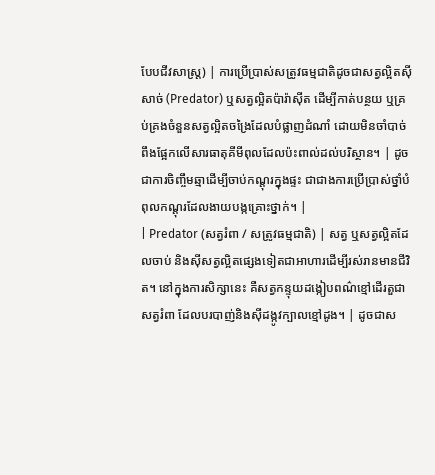បែបជីវសាស្ត្រ) | ការប្រើប្រាស់សត្រូវធម្មជាតិដូចជាសត្វល្អិតស៊ីសាច់ (Predator) ឬសត្វល្អិតប៉ារ៉ាស៊ីត ដើម្បីកាត់បន្ថយ ឬគ្រប់គ្រងចំនួនសត្វល្អិតចង្រៃដែលបំផ្លាញដំណាំ ដោយមិនចាំបាច់ពឹងផ្អែកលើសារធាតុគីមីពុលដែលប៉ះពាល់ដល់បរិស្ថាន។ | ដូចជាការចិញ្ចឹមឆ្មាដើម្បីចាប់កណ្តុរក្នុងផ្ទះ ជាជាងការប្រើប្រាស់ថ្នាំបំពុលកណ្តុរដែលងាយបង្កគ្រោះថ្នាក់។ |
| Predator (សត្វរំពា / សត្រូវធម្មជាតិ) | សត្វ ឬសត្វល្អិតដែលចាប់ និងស៊ីសត្វល្អិតផ្សេងទៀតជាអាហារដើម្បីរស់រានមានជីវិត។ នៅក្នុងការសិក្សានេះ គឺសត្វកន្ទុយដង្កៀបពណ៌ខ្មៅដើរតួជាសត្វរំពា ដែលបរបាញ់និងស៊ីដង្កូវក្បាលខ្មៅដូង។ | ដូចជាស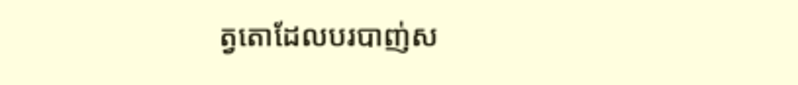ត្វតោដែលបរបាញ់ស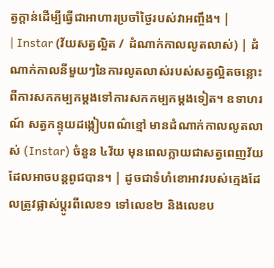ត្វក្តាន់ដើម្បីធ្វើជាអាហារប្រចាំថ្ងៃរបស់វាអញ្ចឹង។ |
| Instar (វ័យសត្វល្អិត / ដំណាក់កាលលូតលាស់) | ដំណាក់កាលនីមួយៗនៃការលូតលាស់របស់សត្វល្អិតចន្លោះពីការសកកម្បកម្តងទៅការសកកម្បកម្តងទៀត។ ឧទាហរណ៍ សត្វកន្ទុយដង្កៀបពណ៌ខ្មៅ មានដំណាក់កាលលូតលាស់ (Instar) ចំនួន ៤វ័យ មុនពេលក្លាយជាសត្វពេញវ័យដែលអាចបន្តពូជបាន។ | ដូចជាទំហំខោអាវរបស់ក្មេងដែលត្រូវផ្លាស់ប្តូរពីលេខ១ ទៅលេខ២ និងលេខប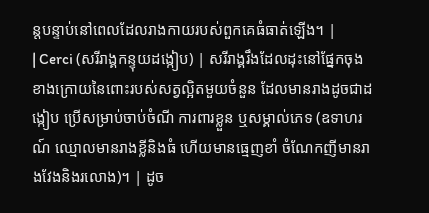ន្តបន្ទាប់នៅពេលដែលរាងកាយរបស់ពួកគេធំធាត់ឡើង។ |
| Cerci (សរីរាង្គកន្ទុយដង្កៀប) | សរីរាង្គរឹងដែលដុះនៅផ្នែកចុងខាងក្រោយនៃពោះរបស់សត្វល្អិតមួយចំនួន ដែលមានរាងដូចជាដង្កៀប ប្រើសម្រាប់ចាប់ចំណី ការពារខ្លួន ឬសម្គាល់ភេទ (ឧទាហរណ៍ ឈ្មោលមានរាងខ្លីនិងធំ ហើយមានធ្មេញខាំ ចំណែកញីមានរាងវែងនិងរលោង)។ | ដូច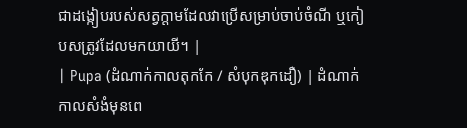ជាដង្កៀបរបស់សត្វក្តាមដែលវាប្រើសម្រាប់ចាប់ចំណី ឬកៀបសត្រូវដែលមកយាយី។ |
| Pupa (ដំណាក់កាលតុកកែ / សំបុកឌុកដឿ) | ដំណាក់កាលសំងំមុនពេ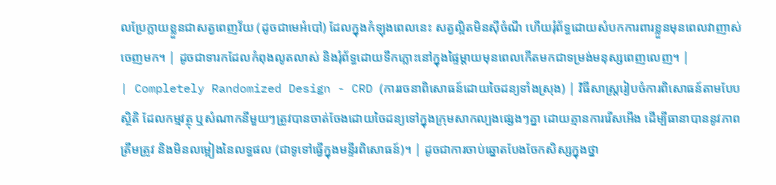លប្រែក្លាយខ្លួនជាសត្វពេញវ័យ (ដូចជាមេអំបៅ) ដែលក្នុងកំឡុងពេលនេះ សត្វល្អិតមិនស៊ីចំណី ហើយរុំព័ទ្ធដោយសំបកការពារខ្លួនមុនពេលវាញាស់ចេញមក។ | ដូចជាទារកដែលកំពុងលូតលាស់ និងរុំព័ទ្ធដោយទឹកភ្លោះនៅក្នុងផ្ទៃម្តាយមុនពេលកើតមកជាទម្រង់មនុស្សពេញលេញ។ |
| Completely Randomized Design - CRD (ការរចនាពិសោធន៍ដោយចៃដន្យទាំងស្រុង) | វិធីសាស្ត្ររៀបចំការពិសោធន៍តាមបែបស្ថិតិ ដែលកម្មវត្ថុ ឬសំណាកនីមួយៗត្រូវបានចាត់ចែងដោយចៃដន្យទៅក្នុងក្រុមសាកល្បងផ្សេងៗគ្នា ដោយគ្មានការរើសអើង ដើម្បីធានាបាននូវភាពត្រឹមត្រូវ និងមិនលម្អៀងនៃលទ្ធផល (ជាទូទៅធ្វើក្នុងមន្ទីរពិសោធន៍)។ | ដូចជាការចាប់ឆ្នោតបែងចែកសិស្សក្នុងថ្នា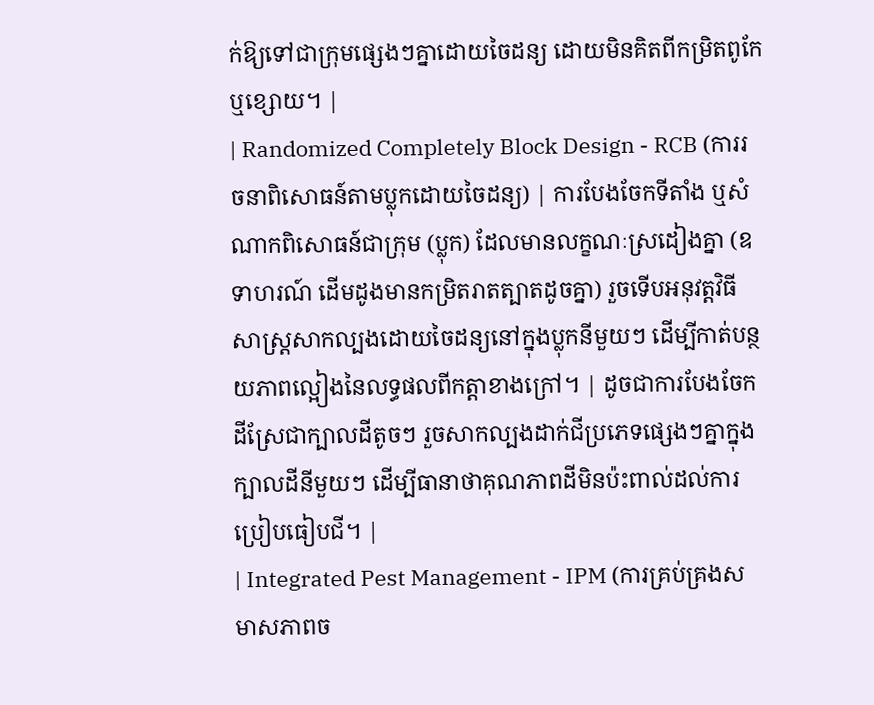ក់ឱ្យទៅជាក្រុមផ្សេងៗគ្នាដោយចៃដន្យ ដោយមិនគិតពីកម្រិតពូកែ ឬខ្សោយ។ |
| Randomized Completely Block Design - RCB (ការរចនាពិសោធន៍តាមប្លុកដោយចៃដន្យ) | ការបែងចែកទីតាំង ឬសំណាកពិសោធន៍ជាក្រុម (ប្លុក) ដែលមានលក្ខណៈស្រដៀងគ្នា (ឧទាហរណ៍ ដើមដូងមានកម្រិតរាតត្បាតដូចគ្នា) រួចទើបអនុវត្តវិធីសាស្ត្រសាកល្បងដោយចៃដន្យនៅក្នុងប្លុកនីមួយៗ ដើម្បីកាត់បន្ថយភាពល្អៀងនៃលទ្ធផលពីកត្តាខាងក្រៅ។ | ដូចជាការបែងចែកដីស្រែជាក្បាលដីតូចៗ រួចសាកល្បងដាក់ជីប្រភេទផ្សេងៗគ្នាក្នុងក្បាលដីនីមួយៗ ដើម្បីធានាថាគុណភាពដីមិនប៉ះពាល់ដល់ការប្រៀបធៀបជី។ |
| Integrated Pest Management - IPM (ការគ្រប់គ្រងសមាសភាពច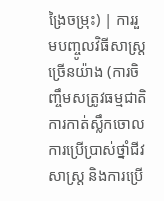ង្រៃចម្រុះ) | ការរួមបញ្ចូលវិធីសាស្ត្រច្រើនយ៉ាង (ការចិញ្ចឹមសត្រូវធម្មជាតិ ការកាត់ស្លឹកចោល ការប្រើប្រាស់ថ្នាំជីវសាស្ត្រ និងការប្រើ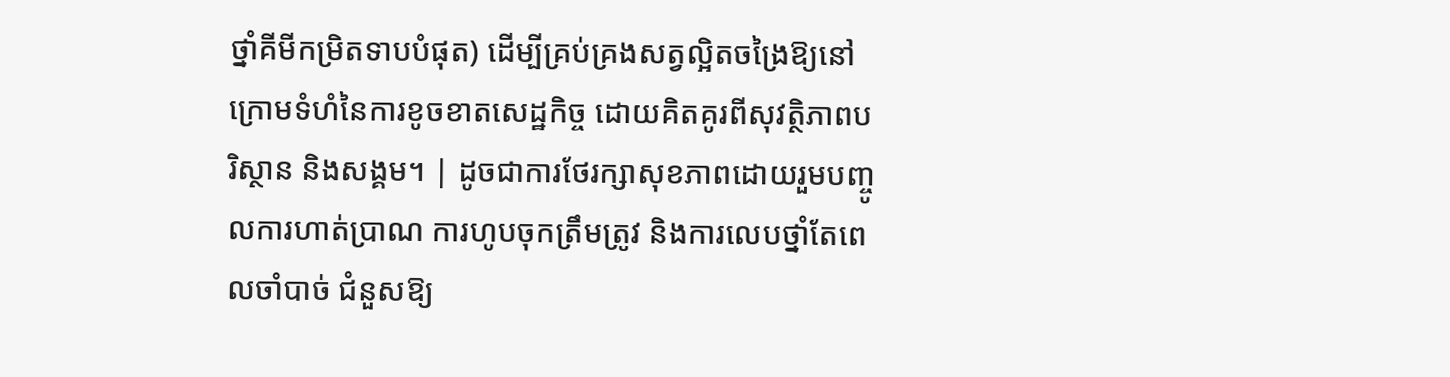ថ្នាំគីមីកម្រិតទាបបំផុត) ដើម្បីគ្រប់គ្រងសត្វល្អិតចង្រៃឱ្យនៅក្រោមទំហំនៃការខូចខាតសេដ្ឋកិច្ច ដោយគិតគូរពីសុវត្ថិភាពបរិស្ថាន និងសង្គម។ | ដូចជាការថែរក្សាសុខភាពដោយរួមបញ្ចូលការហាត់ប្រាណ ការហូបចុកត្រឹមត្រូវ និងការលេបថ្នាំតែពេលចាំបាច់ ជំនួសឱ្យ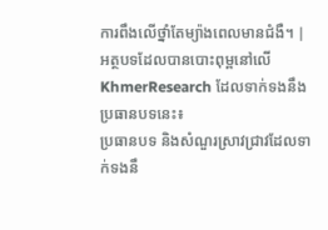ការពឹងលើថ្នាំតែម្យ៉ាងពេលមានជំងឺ។ |
អត្ថបទដែលបានបោះពុម្ពនៅលើ KhmerResearch ដែលទាក់ទងនឹងប្រធានបទនេះ៖
ប្រធានបទ និងសំណួរស្រាវជ្រាវដែលទាក់ទងនឹ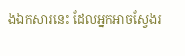ងឯកសារនេះ ដែលអ្នកអាចស្វែងរ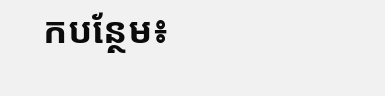កបន្ថែម៖